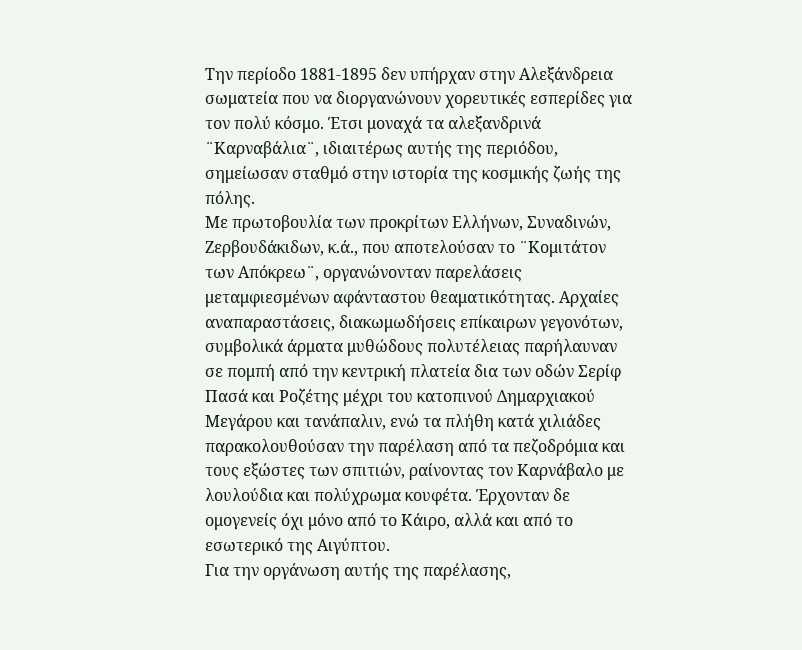Την περίοδο 1881-1895 δεν υπήρχαν στην Αλεξάνδρεια σωματεία που να διοργανώνουν χορευτικές εσπερίδες για τον πολύ κόσμο. Έτσι μοναχά τα αλεξανδρινά ¨Καρναβάλια¨, ιδιαιτέρως αυτής της περιόδου, σημείωσαν σταθμό στην ιστορία της κοσμικής ζωής της πόλης.
Με πρωτοβουλία των προκρίτων Ελλήνων, Συναδινών, Ζερβουδάκιδων, κ.ά., που αποτελούσαν το ¨Κομιτάτον των Απόκρεω¨, οργανώνονταν παρελάσεις μεταμφιεσμένων αφάνταστου θεαματικότητας. Αρχαίες αναπαραστάσεις, διακωμωδήσεις επίκαιρων γεγονότων, συμβολικά άρματα μυθώδους πολυτέλειας παρήλαυναν σε πομπή από την κεντρική πλατεία δια των οδών Σερίφ Πασά και Ροζέτης μέχρι του κατοπινού Δημαρχιακού Μεγάρου και τανάπαλιν, ενώ τα πλήθη κατά χιλιάδες παρακολουθούσαν την παρέλαση από τα πεζοδρόμια και τους εξώστες των σπιτιών, ραίνοντας τον Καρνάβαλο με λουλούδια και πολύχρωμα κουφέτα. Έρχονταν δε ομογενείς όχι μόνο από το Κάιρο, αλλά και από το εσωτερικό της Αιγύπτου.
Για την οργάνωση αυτής της παρέλασης,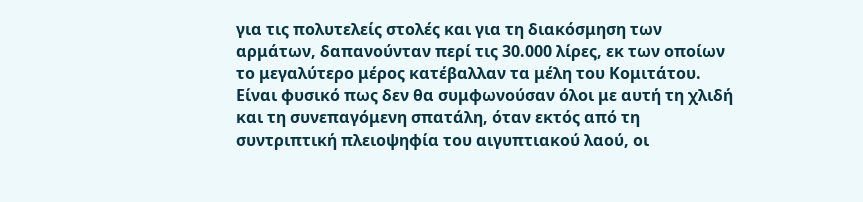για τις πολυτελείς στολές και για τη διακόσμηση των αρμάτων, δαπανούνταν περί τις 30.000 λίρες, εκ των οποίων το μεγαλύτερο μέρος κατέβαλλαν τα μέλη του Κομιτάτου.
Είναι φυσικό πως δεν θα συμφωνούσαν όλοι με αυτή τη χλιδή και τη συνεπαγόμενη σπατάλη, όταν εκτός από τη συντριπτική πλειοψηφία του αιγυπτιακού λαού, οι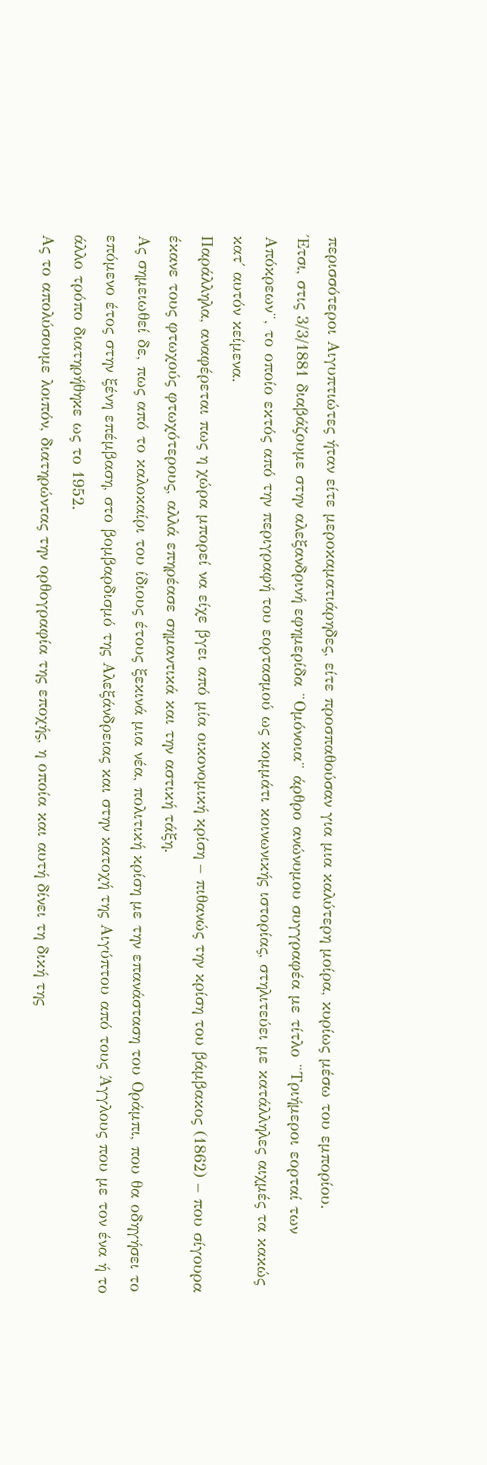περισσότεροι Αιγυπτιώτες ήταν είτε μεροκαματιάρηδες, είτε προσπαθούσαν για μια καλύτερη μοίρα, κυρίως μέσω του εμπορίου.
Έτσι, στις 3/3/1881 διαβάζουμε στην αλεξανδρινή εφημερίδα ¨Ομόνοια¨ άρθρο ανώνυμου συγγραφέα με τίτλο ¨Τριήμεροι εορταί των Απόκρεων¨, το οποίο εκτός από την περιγραφή του εορτασμού ως κομμάτι κοινωνικής ιστορίας, στηλιτεύει με κατάλληλες αιχμές τα κακώς κατ΄ αυτόν κείμενα.
Παράλληλα, αναφέρεται πως η χώρα μπορεί να είχε βγει από μία οικονομική κρίση – πιθανώς την κρίση του βάμβακος (1862) – που σίγουρα έκανε τους φτωχούς φτωχότερους, αλλά επηρέασε σημαντικά και την αστική τάξη.
Ας σημειωθεί δε, πως από το καλοκαίρι του ίδιους έτους ξεκινά μια νέα, πολιτική κρίση με την επανάσταση του Οράμπι, που θα οδηγήσει το επόμενο έτος στην ξένη επέμβαση, στο βομβαρδισμό της Αλεξάνδρειας και στην κατοχή της Αιγύπτου από τους Άγγλους που με τον ένα ή το άλλο τρόπο διατηρήθηκε ως το 1952.
Ας το απολύσουμε λοιπόν, διατηρώντας την ορθογραφία της εποχής, η οποία και αυτή δίνει τη δική της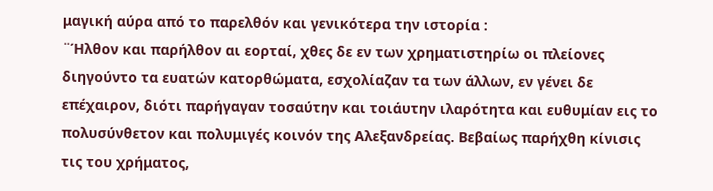μαγική αύρα από το παρελθόν και γενικότερα την ιστορία :
¨Ήλθον και παρήλθον αι εορταί, χθες δε εν των χρηματιστηρίω οι πλείονες διηγούντο τα ευατών κατορθώματα, εσχολίαζαν τα των άλλων, εν γένει δε επέχαιρον, διότι παρήγαγαν τοσαύτην και τοιάυτην ιλαρότητα και ευθυμίαν εις το πολυσύνθετον και πολυμιγές κοινόν της Αλεξανδρείας. Βεβαίως παρήχθη κίνισις τις του χρήματος,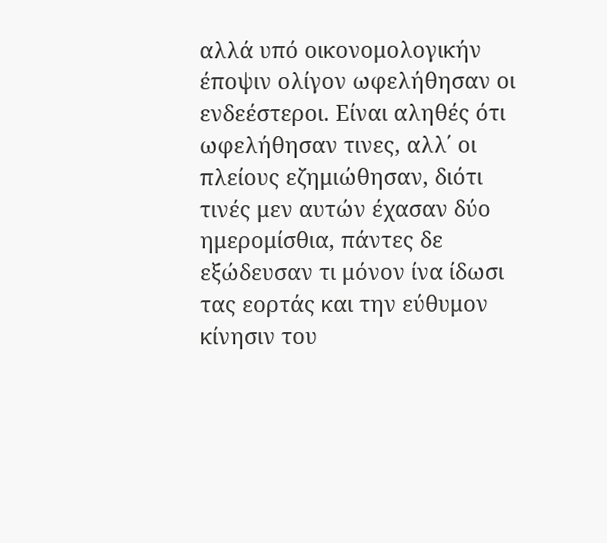αλλά υπό οικονομολογικήν έποψιν ολίγον ωφελήθησαν οι ενδεέστεροι. Είναι αληθές ότι ωφελήθησαν τινες, αλλ΄ οι πλείους εζημιώθησαν, διότι τινές μεν αυτών έχασαν δύο ημερομίσθια, πάντες δε εξώδευσαν τι μόνον ίνα ίδωσι τας εορτάς και την εύθυμον κίνησιν του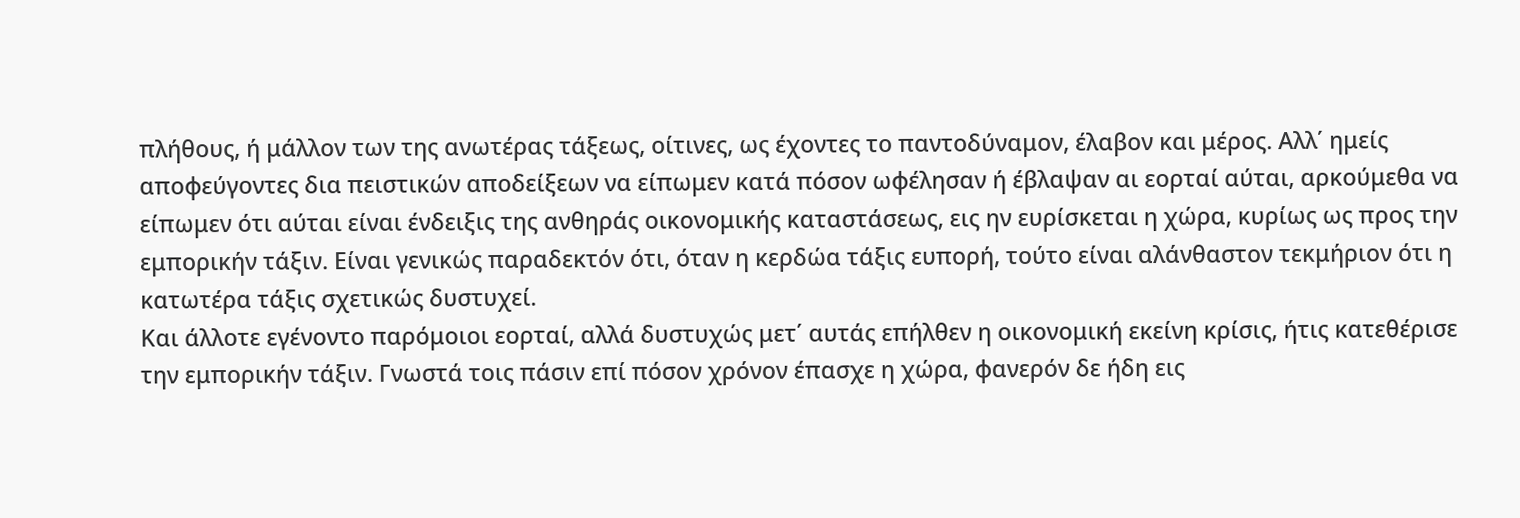πλήθους, ή μάλλον των της ανωτέρας τάξεως, οίτινες, ως έχοντες το παντοδύναμον, έλαβον και μέρος. Αλλ΄ ημείς αποφεύγοντες δια πειστικών αποδείξεων να είπωμεν κατά πόσον ωφέλησαν ή έβλαψαν αι εορταί αύται, αρκούμεθα να είπωμεν ότι αύται είναι ένδειξις της ανθηράς οικονομικής καταστάσεως, εις ην ευρίσκεται η χώρα, κυρίως ως προς την εμπορικήν τάξιν. Είναι γενικώς παραδεκτόν ότι, όταν η κερδώα τάξις ευπορή, τούτο είναι αλάνθαστον τεκμήριον ότι η κατωτέρα τάξις σχετικώς δυστυχεί.
Και άλλοτε εγένοντο παρόμοιοι εορταί, αλλά δυστυχώς μετ΄ αυτάς επήλθεν η οικονομική εκείνη κρίσις, ήτις κατεθέρισε την εμπορικήν τάξιν. Γνωστά τοις πάσιν επί πόσον χρόνον έπασχε η χώρα, φανερόν δε ήδη εις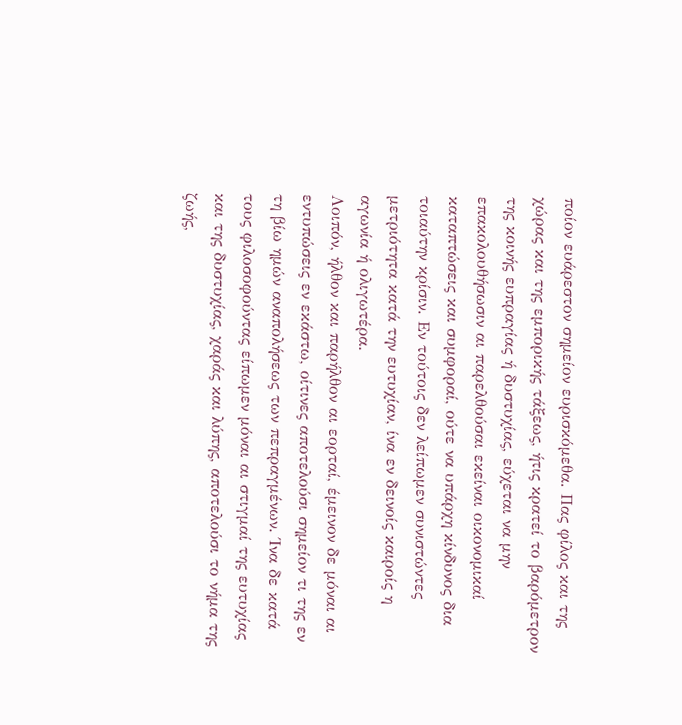ποίον ευάρεστον σημείον ευρισκόμεθα. Πας φίλος και της χώρας και της εμπορικής τάξεως, ήτις κρατεί το βαρόμετρον της κοινής ευπραγίας ή δυστυχίας, εύχεται να μην επακολουθήσωσιν αι παρελθούσαι εκείναι οικονομικαί καταπτώσεις και συμφοραί, ούτε να υπάρχη κίνδυνος δια τοιαύτην κρίσιν. Εν τούτοις δεν λείπωμεν συνιστώντες μετριότητα κατά την ευτυχίαν, ίνα εν δεινοίς καιροίς η αγωνία ή ολιγωτέρα.
Λοιπόν, ήλθον και παρήλθον αι εορταί, έμεινον δε μόναι αι εντυπώσεις εν εκάστω, οίτινες αποτελούσι σημείον τι της εν τη βίω ημών αναπολήσεως των πεπραγμένων. Ίνα δε κατά τους φιλοσοφούντας είπωμεν μόναι αι στιγμαί της ευτυχίας και της δυστυχίας, χαράς και λύπης, αποτελούσι το νήμα της ζωής,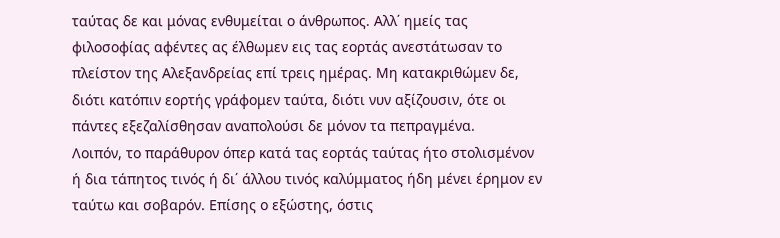ταύτας δε και μόνας ενθυμείται ο άνθρωπος. Αλλ΄ ημείς τας φιλοσοφίας αφέντες ας έλθωμεν εις τας εορτάς ανεστάτωσαν το πλείστον της Αλεξανδρείας επί τρεις ημέρας. Μη κατακριθώμεν δε, διότι κατόπιν εορτής γράφομεν ταύτα, διότι νυν αξίζουσιν, ότε οι πάντες εξεζαλίσθησαν αναπολούσι δε μόνον τα πεπραγμένα.
Λοιπόν, το παράθυρον όπερ κατά τας εορτάς ταύτας ήτο στολισμένον ή δια τάπητος τινός ή δι΄ άλλου τινός καλύμματος ήδη μένει έρημον εν ταύτω και σοβαρόν. Επίσης ο εξώστης, όστις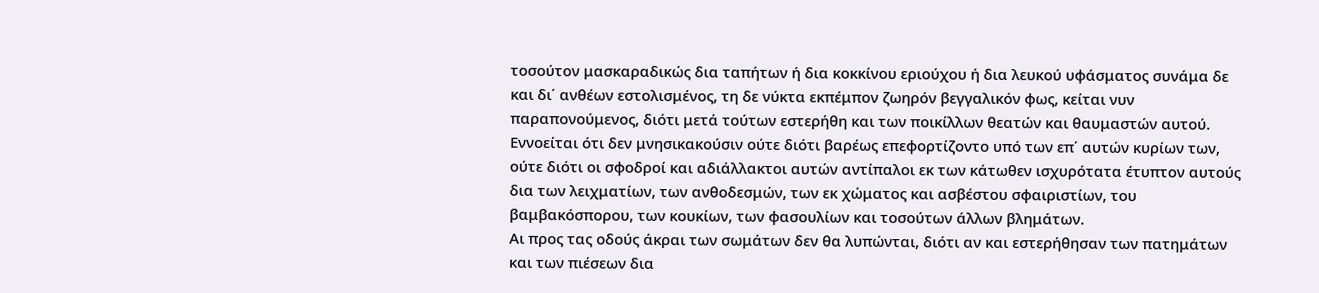τοσούτον μασκαραδικώς δια ταπήτων ή δια κοκκίνου εριούχου ή δια λευκού υφάσματος συνάμα δε και δι΄ ανθέων εστολισμένος, τη δε νύκτα εκπέμπον ζωηρόν βεγγαλικόν φως, κείται νυν παραπονούμενος, διότι μετά τούτων εστερήθη και των ποικίλλων θεατών και θαυμαστών αυτού. Εννοείται ότι δεν μνησικακούσιν ούτε διότι βαρέως επεφορτίζοντο υπό των επ΄ αυτών κυρίων των, ούτε διότι οι σφοδροί και αδιάλλακτοι αυτών αντίπαλοι εκ των κάτωθεν ισχυρότατα έτυπτον αυτούς δια των λειχματίων, των ανθοδεσμών, των εκ χώματος και ασβέστου σφαιριστίων, του βαμβακόσπορου, των κουκίων, των φασουλίων και τοσούτων άλλων βλημάτων.
Αι προς τας οδούς άκραι των σωμάτων δεν θα λυπώνται, διότι αν και εστερήθησαν των πατημάτων και των πιέσεων δια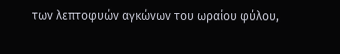των λεπτοφυών αγκώνων του ωραίου φύλου,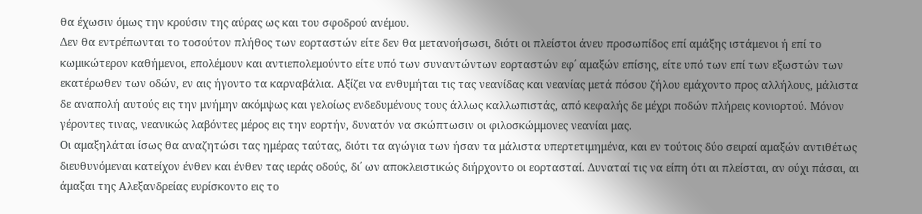θα έχωσιν όμως την κρούσιν της αύρας ως και του σφοδρού ανέμου.
Δεν θα εντρέπωνται το τοσούτον πλήθος των εορταστών είτε δεν θα μετανοήσωσι, διότι οι πλείστοι άνευ προσωπίδος επί αμάξης ιστάμενοι ή επί το κωμικώτερον καθήμενοι, επολέμουν και αντιεπολεμούντο είτε υπό των συναντώντων εορταστών εφ΄ αμαξών επίσης, είτε υπό των επί των εξωστών των εκατέρωθεν των οδών, εν αις ήγοντο τα καρναβάλια. Αξίζει να ενθυμήται τις τας νεανίδας και νεανίας μετά πόσου ζήλου εμάχοντο προς αλλήλους, μάλιστα δε αναπολή αυτούς εις την μνήμην ακόμψως και γελοίως ενδεδυμένους τους άλλως καλλωπιστάς, από κεφαλής δε μέχρι ποδών πλήρεις κονιορτού. Μόνον γέροντες τινας, νεανικώς λαβόντες μέρος εις την εορτήν, δυνατόν να σκώπτωσιν οι φιλοσκώμμονες νεανίαι μας.
Οι αμαξηλάται ίσως θα αναζητώσι τας ημέρας ταύτας, διότι τα αγώγια των ήσαν τα μάλιστα υπερτετιμημένα, και εν τούτοις δύο σειραί αμαξών αντιθέτως διευθυνόμεναι κατείχον ένθεν και ένθεν τας ιεράς οδούς, δι΄ ων αποκλειστικώς διήρχοντο οι εορτασταί. Δυναταί τις να είπη ότι αι πλείσται, αν ούχι πάσαι, αι άμαξαι της Αλεξανδρείας ευρίσκοντο εις το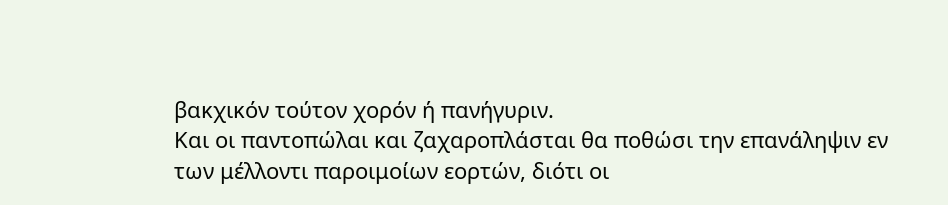βακχικόν τούτον χορόν ή πανήγυριν.
Και οι παντοπώλαι και ζαχαροπλάσται θα ποθώσι την επανάληψιν εν των μέλλοντι παροιμοίων εορτών, διότι οι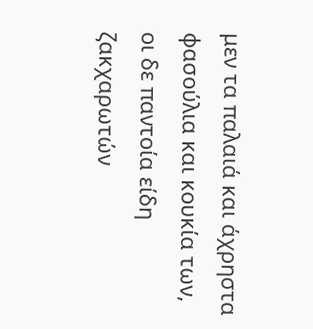μεν τα παλαιά και άχρηστα φασούλια και κουκία των, οι δε παντοία είδη ζακχαρωτών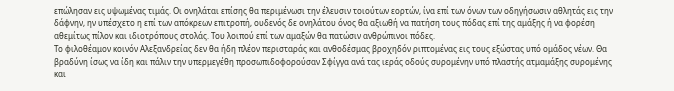επώλησαν εις υψωμένας τιμάς. Οι ονηλάται επίσης θα περιμένωσι την έλευσιν τοιούτων εορτών, ίνα επί των όνων των οδηγήσωσιν αθλητάς εις την δάφνην, ην υπέσχετο η επί των απόκρεων επιτροπή, ουδενός δε ονηλάτου όνος θα αξιωθή να πατήση τους πόδας επί της αμάξης ή να φορέση αθεμίτως πίλον και ιδιοτρόπους στολάς. Του λοιπού επί των αμαξών θα πατώσιν ανθρώπινοι πόδες.
Το φιλοθέαμον κοινόν Αλεξανδρείας δεν θα ήδη πλέον περισταράς και ανθοδέσμας βροχηδόν ριπτομένας εις τους εξώστας υπό ομάδος νέων. Θα βραδύνη ίσως να ίδη και πάλιν την υπερμεγέθη προσωπιδοφορούσαν Σφίγγα ανά τας ιεράς οδούς συρομένην υπό πλαστής ατμαμάξης συρομένης και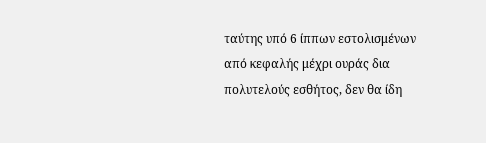ταύτης υπό 6 ίππων εστολισμένων από κεφαλής μέχρι ουράς δια πολυτελούς εσθήτος, δεν θα ίδη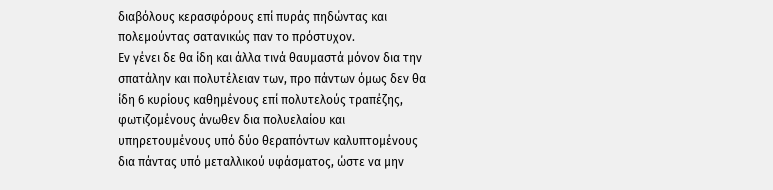διαβόλους κερασφόρους επί πυράς πηδώντας και πολεμούντας σατανικώς παν το πρόστυχον.
Εν γένει δε θα ίδη και άλλα τινά θαυμαστά μόνον δια την σπατάλην και πολυτέλειαν των, προ πάντων όμως δεν θα ίδη 6 κυρίους καθημένους επί πολυτελούς τραπέζης, φωτιζομένους άνωθεν δια πολυελαίου και υπηρετουμένους υπό δύο θεραπόντων καλυπτομένους δια πάντας υπό μεταλλικού υφάσματος, ώστε να μην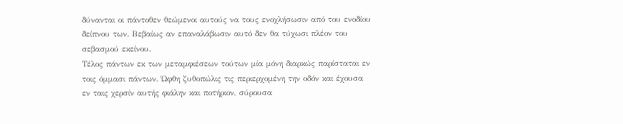δύνανται οι πάντοθεν θεώμενοι αυτούς να τους ενοχλήσωσιν από του ενοδίου δείπνου των. Βεβαίως αν επαναλάβωσιν αυτό δεν θα τύχωσι πλέον του σεβασμού εκείνου.
Τέλος πάντων εκ των μεταμφιέσεων τούτων μία μόνη διαρκώς παρίσταται εν τοις όμμασι πάντων. Ώφθη ζυθοπώλις τις περιερχομένη την οδόν και έχουσα εν ταις χερσίν αυτής φιάλην και ποτήριον, σύρουσα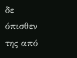δε όπισθεν της από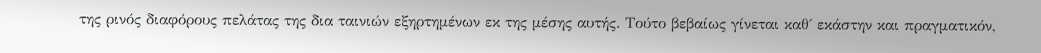της ρινός διαφόρους πελάτας της δια ταινιών εξηρτημένων εκ της μέσης αυτής. Τούτο βεβαίως γίνεται καθ΄ εκάστην και πραγματικόν,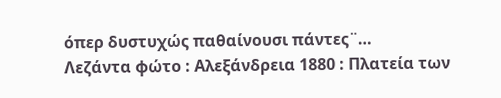όπερ δυστυχώς παθαίνουσι πάντες¨…
Λεζάντα φώτο : Αλεξάνδρεια 1880 : Πλατεία των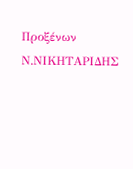Προξένων
Ν.ΝΙΚΗΤΑΡΙΔΗΣ